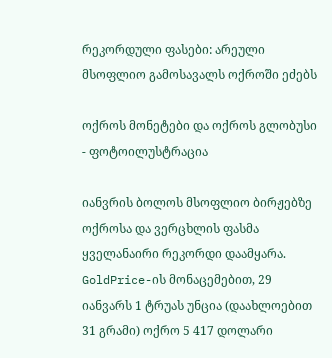რეკორდული ფასები: არეული მსოფლიო გამოსავალს ოქროში ეძებს

ოქროს მონეტები და ოქროს გლობუსი - ფოტოილუსტრაცია

იანვრის ბოლოს მსოფლიო ბირჟებზე ოქროსა და ვერცხლის ფასმა ყველანაირი რეკორდი დაამყარა. GoldPrice-ის მონაცემებით, 29 იანვარს 1 ტრუას უნცია (დაახლოებით 31 გრამი) ოქრო 5 417 დოლარი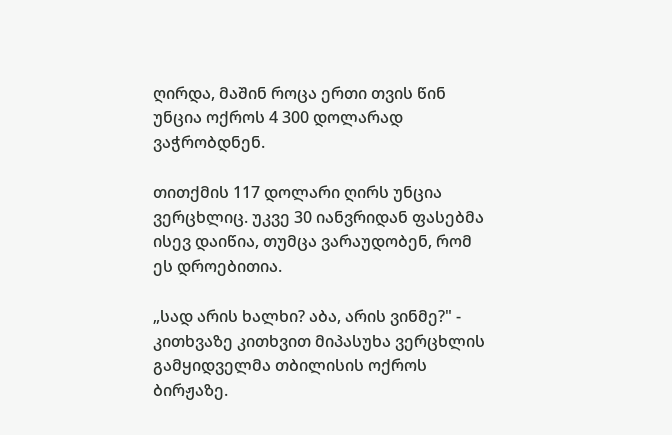ღირდა, მაშინ როცა ერთი თვის წინ უნცია ოქროს 4 300 დოლარად ვაჭრობდნენ.

თითქმის 117 დოლარი ღირს უნცია ვერცხლიც. უკვე 30 იანვრიდან ფასებმა ისევ დაიწია, თუმცა ვარაუდობენ, რომ ეს დროებითია.

„სად არის ხალხი? აბა, არის ვინმე?" - კითხვაზე კითხვით მიპასუხა ვერცხლის გამყიდველმა თბილისის ოქროს ბირჟაზე.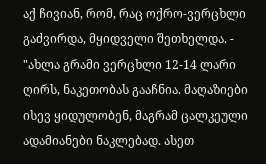აქ ჩივიან, რომ, რაც ოქრო-ვერცხლი გაძვირდა, მყიდველი შეთხელდა. - "ახლა გრამი ვერცხლი 12-14 ლარი ღირს, ნაკეთობას გააჩნია. მაღაზიები ისევ ყიდულობენ, მაგრამ ცალკეული ადამიანები ნაკლებად. ასეთ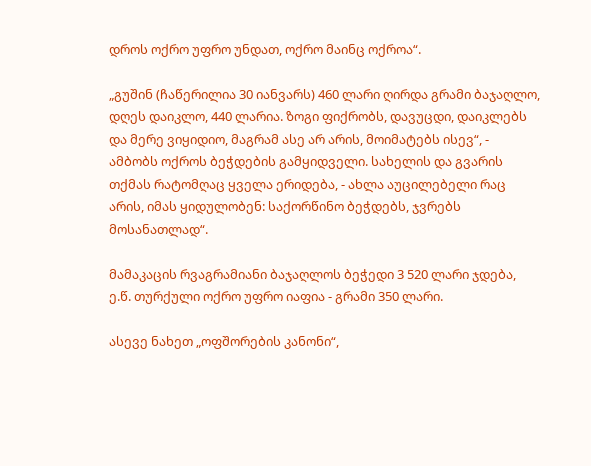დროს ოქრო უფრო უნდათ, ოქრო მაინც ოქროა“.

„გუშინ (ჩაწერილია 30 იანვარს) 460 ლარი ღირდა გრამი ბაჯაღლო, დღეს დაიკლო, 440 ლარია. ზოგი ფიქრობს, დავუცდი, დაიკლებს და მერე ვიყიდიო, მაგრამ ასე არ არის, მოიმატებს ისევ“, - ამბობს ოქროს ბეჭდების გამყიდველი. სახელის და გვარის თქმას რატომღაც ყველა ერიდება, - ახლა აუცილებელი რაც არის, იმას ყიდულობენ: საქორწინო ბეჭდებს, ჯვრებს მოსანათლად“.

მამაკაცის რვაგრამიანი ბაჯაღლოს ბეჭედი 3 520 ლარი ჯდება, ე.წ. თურქული ოქრო უფრო იაფია - გრამი 350 ლარი.

ასევე ნახეთ „ოფშორების კანონი“,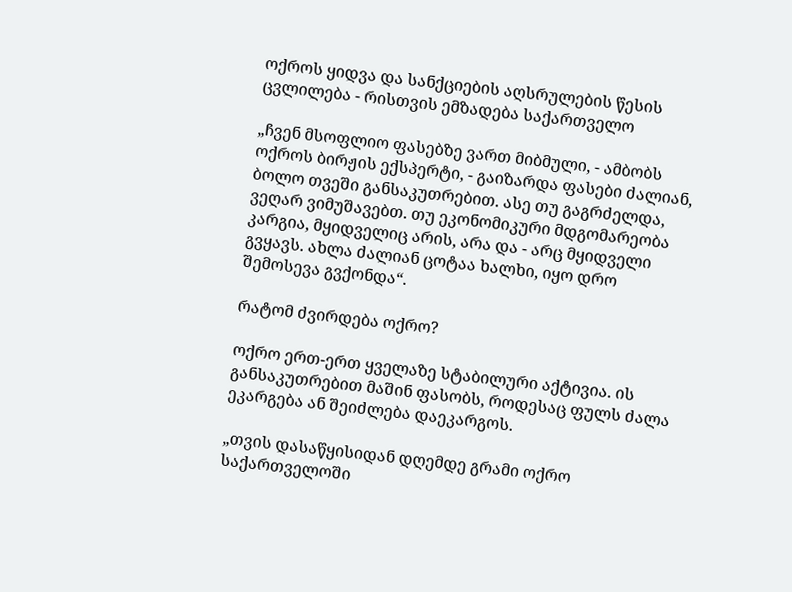ოქროს ყიდვა და სანქციების აღსრულების წესის ცვლილება - რისთვის ემზადება საქართველო

„ჩვენ მსოფლიო ფასებზე ვართ მიბმული, - ამბობს ოქროს ბირჟის ექსპერტი, - გაიზარდა ფასები ძალიან, ბოლო თვეში განსაკუთრებით. ასე თუ გაგრძელდა, ვეღარ ვიმუშავებთ. თუ ეკონომიკური მდგომარეობა კარგია, მყიდველიც არის, არა და - არც მყიდველი გვყავს. ახლა ძალიან ცოტაა ხალხი, იყო დრო შემოსევა გვქონდა“.

რატომ ძვირდება ოქრო?

ოქრო ერთ-ერთ ყველაზე სტაბილური აქტივია. ის განსაკუთრებით მაშინ ფასობს, როდესაც ფულს ძალა ეკარგება ან შეიძლება დაეკარგოს.

„თვის დასაწყისიდან დღემდე გრამი ოქრო საქართველოში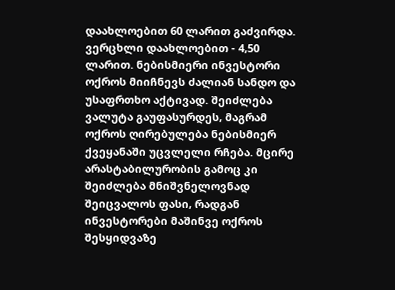დაახლოებით 60 ლარით გაძვირდა. ვერცხლი დაახლოებით - 4,50 ლარით. ნებისმიერი ინვესტორი ოქროს მიიჩნევს ძალიან სანდო და უსაფრთხო აქტივად. შეიძლება ვალუტა გაუფასურდეს, მაგრამ ოქროს ღირებულება ნებისმიერ ქვეყანაში უცვლელი რჩება. მცირე არასტაბილურობის გამოც კი შეიძლება მნიშვნელოვნად შეიცვალოს ფასი, რადგან ინვესტორები მაშინვე ოქროს შესყიდვაზე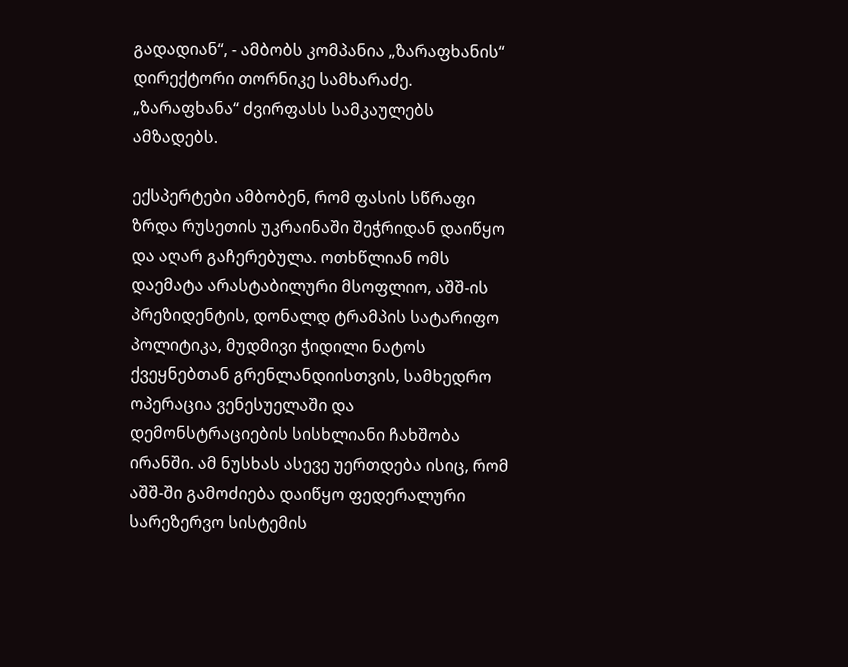გადადიან“, - ამბობს კომპანია „ზარაფხანის“ დირექტორი თორნიკე სამხარაძე. „ზარაფხანა“ ძვირფასს სამკაულებს ამზადებს.

ექსპერტები ამბობენ, რომ ფასის სწრაფი ზრდა რუსეთის უკრაინაში შეჭრიდან დაიწყო და აღარ გაჩერებულა. ოთხწლიან ომს დაემატა არასტაბილური მსოფლიო, აშშ-ის პრეზიდენტის, დონალდ ტრამპის სატარიფო პოლიტიკა, მუდმივი ჭიდილი ნატოს ქვეყნებთან გრენლანდიისთვის, სამხედრო ოპერაცია ვენესუელაში და დემონსტრაციების სისხლიანი ჩახშობა ირანში. ამ ნუსხას ასევე უერთდება ისიც, რომ აშშ-ში გამოძიება დაიწყო ფედერალური სარეზერვო სისტემის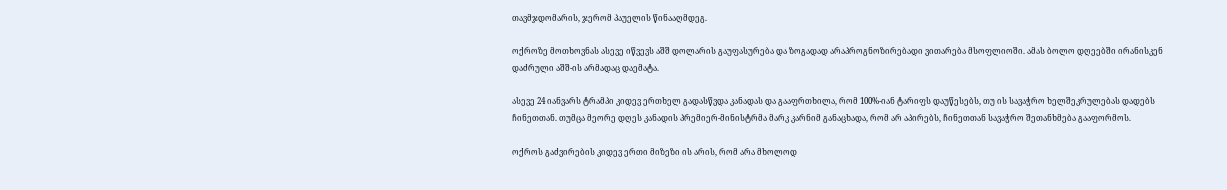თავმჯდომარის, ჯერომ პაუელის წინააღმდეგ.

ოქროზე მოთხოვნას ასევე იწვევს აშშ დოლარის გაუფასურება და ზოგადად არაპროგნოზირებადი ვითარება მსოფლიოში. ამას ბოლო დღეებში ირანისკენ დაძრული აშშ-ის არმადაც დაემატა.

ასევე 24 იანვარს ტრამპი კიდევ ერთხელ გადასწვდა კანადას და გააფრთხილა, რომ 100%-იან ტარიფს დაუწესებს, თუ ის სავაჭრო ხელშეკრულებას დადებს ჩინეთთან. თუმცა მეორე დღეს კანადის პრემიერ-მინისტრმა მარკ კარნიმ განაცხადა, რომ არ აპირებს, ჩინეთთან სავაჭრო შეთანხმება გააფორმოს.

ოქროს გაძვირების კიდევ ერთი მიზეზი ის არის, რომ არა მხოლოდ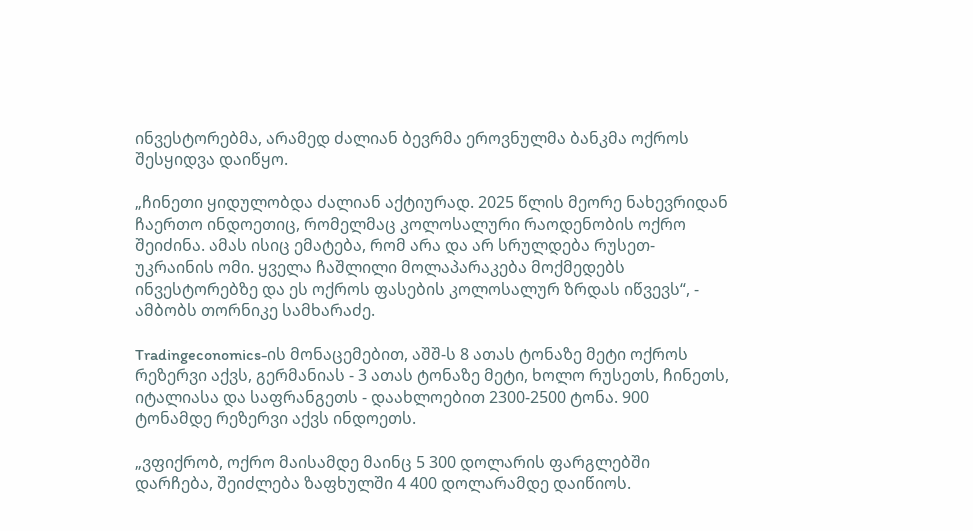ინვესტორებმა, არამედ ძალიან ბევრმა ეროვნულმა ბანკმა ოქროს შესყიდვა დაიწყო.

„ჩინეთი ყიდულობდა ძალიან აქტიურად. 2025 წლის მეორე ნახევრიდან ჩაერთო ინდოეთიც, რომელმაც კოლოსალური რაოდენობის ოქრო შეიძინა. ამას ისიც ემატება, რომ არა და არ სრულდება რუსეთ-უკრაინის ომი. ყველა ჩაშლილი მოლაპარაკება მოქმედებს ინვესტორებზე და ეს ოქროს ფასების კოლოსალურ ზრდას იწვევს“, - ამბობს თორნიკე სამხარაძე.

Tradingeconomics-ის მონაცემებით, აშშ-ს 8 ათას ტონაზე მეტი ოქროს რეზერვი აქვს, გერმანიას - 3 ათას ტონაზე მეტი, ხოლო რუსეთს, ჩინეთს, იტალიასა და საფრანგეთს - დაახლოებით 2300-2500 ტონა. 900 ტონამდე რეზერვი აქვს ინდოეთს.

„ვფიქრობ, ოქრო მაისამდე მაინც 5 300 დოლარის ფარგლებში დარჩება, შეიძლება ზაფხულში 4 400 დოლარამდე დაიწიოს.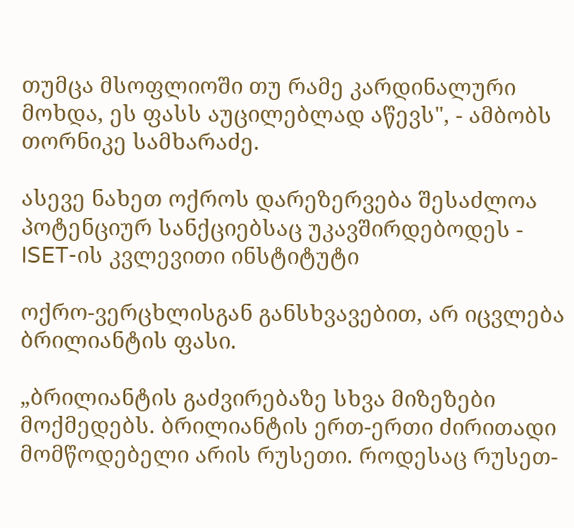თუმცა მსოფლიოში თუ რამე კარდინალური მოხდა, ეს ფასს აუცილებლად აწევს", - ამბობს თორნიკე სამხარაძე.

ასევე ნახეთ ოქროს დარეზერვება შესაძლოა პოტენციურ სანქციებსაც უკავშირდებოდეს - ISET-ის კვლევითი ინსტიტუტი

ოქრო-ვერცხლისგან განსხვავებით, არ იცვლება ბრილიანტის ფასი.

„ბრილიანტის გაძვირებაზე სხვა მიზეზები მოქმედებს. ბრილიანტის ერთ-ერთი ძირითადი მომწოდებელი არის რუსეთი. როდესაც რუსეთ-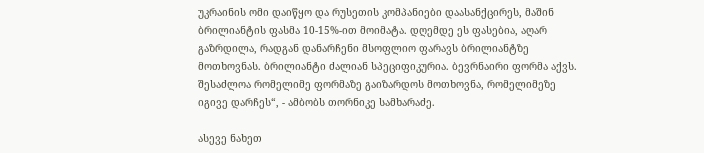უკრაინის ომი დაიწყო და რუსეთის კომპანიები დაასანქცირეს, მაშინ ბრილიანტის ფასმა 10-15%-ით მოიმატა. დღემდე ეს ფასებია, აღარ გაზრდილა, რადგან დანარჩენი მსოფლიო ფარავს ბრილიანტზე მოთხოვნას. ბრილიანტი ძალიან სპეციფიკურია. ბევრნაირი ფორმა აქვს. შესაძლოა რომელიმე ფორმაზე გაიზარდოს მოთხოვნა, რომელიმეზე იგივე დარჩეს“, - ამბობს თორნიკე სამხარაძე.

ასევე ნახეთ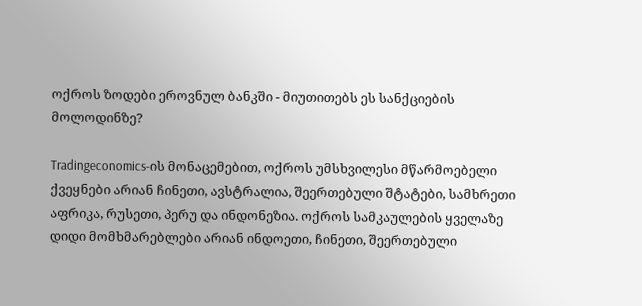ოქროს ზოდები ეროვნულ ბანკში - მიუთითებს ეს სანქციების მოლოდინზე?

Tradingeconomics-ის მონაცემებით, ოქროს უმსხვილესი მწარმოებელი ქვეყნები არიან ჩინეთი, ავსტრალია, შეერთებული შტატები, სამხრეთი აფრიკა, რუსეთი, პერუ და ინდონეზია. ოქროს სამკაულების ყველაზე დიდი მომხმარებლები არიან ინდოეთი, ჩინეთი, შეერთებული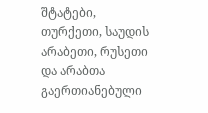შტატები, თურქეთი, საუდის არაბეთი, რუსეთი და არაბთა გაერთიანებული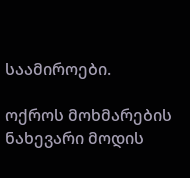საამიროები.

ოქროს მოხმარების ნახევარი მოდის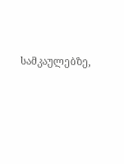სამკაულებზე,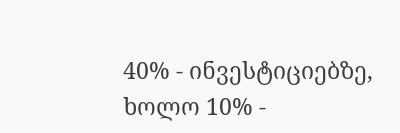40% - ინვესტიციებზე, ხოლო 10% -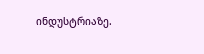ინდუსტრიაზე.